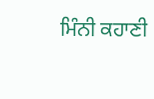ਮਿੰਨੀ ਕਹਾਣੀ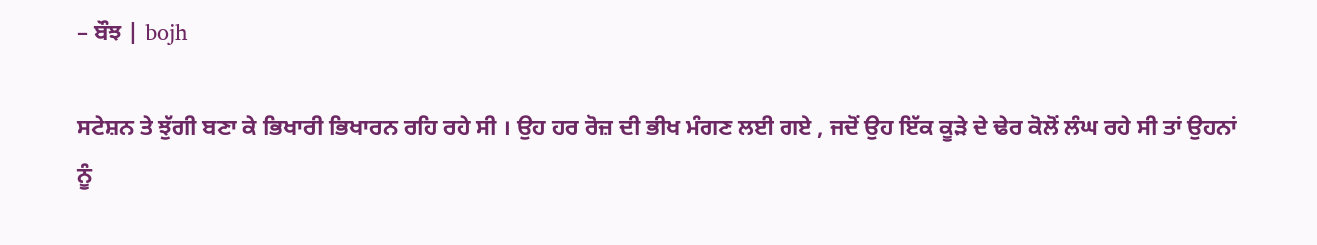– ਬੌਝ | bojh

ਸਟੇਸ਼ਨ ਤੇ ਝੁੱਗੀ ਬਣਾ ਕੇ ਭਿਖਾਰੀ ਭਿਖਾਰਨ ਰਹਿ ਰਹੇ ਸੀ । ਉਹ ਹਰ ਰੋਜ਼ ਦੀ ਭੀਖ ਮੰਗਣ ਲਈ ਗਏ , ਜਦੋਂ ਉਹ ਇੱਕ ਕੂੜੇ ਦੇ ਢੇਰ ਕੋਲੋਂ ਲੰਘ ਰਹੇ ਸੀ ਤਾਂ ਉਹਨਾਂ ਨੂੰ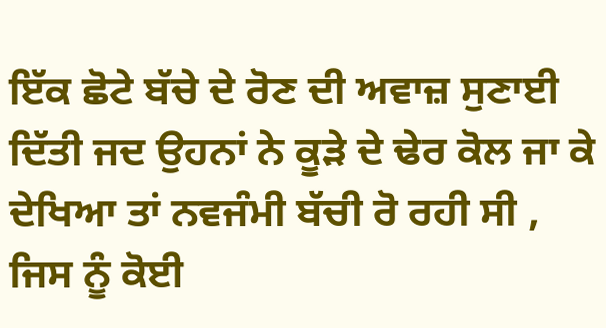ਇੱਕ ਛੋਟੇ ਬੱਚੇ ਦੇ ਰੋਣ ਦੀ ਅਵਾਜ਼ ਸੁਣਾਈ ਦਿੱਤੀ ਜਦ ਉਹਨਾਂ ਨੇ ਕੂੜੇ ਦੇ ਢੇਰ ਕੋਲ ਜਾ ਕੇ ਦੇਖਿਆ ਤਾਂ ਨਵਜੰਮੀ ਬੱਚੀ ਰੋ ਰਹੀ ਸੀ , ਜਿਸ ਨੂੰ ਕੋਈ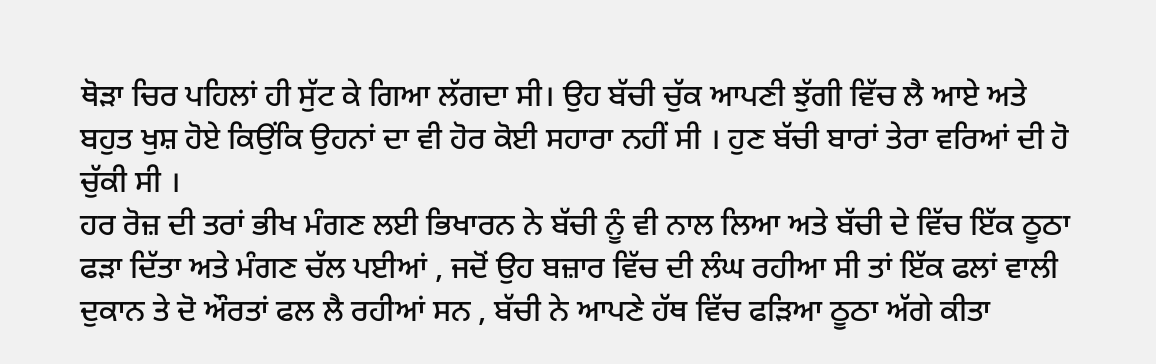ਥੋਡ਼ਾ ਚਿਰ ਪਹਿਲਾਂ ਹੀ ਸੁੱਟ ਕੇ ਗਿਆ ਲੱਗਦਾ ਸੀ। ਉਹ ਬੱਚੀ ਚੁੱਕ ਆਪਣੀ ਝੁੱਗੀ ਵਿੱਚ ਲੈ ਆਏ ਅਤੇ ਬਹੁਤ ਖੁਸ਼ ਹੋਏ ਕਿਉਂਕਿ ਉਹਨਾਂ ਦਾ ਵੀ ਹੋਰ ਕੋਈ ਸਹਾਰਾ ਨਹੀਂ ਸੀ । ਹੁਣ ਬੱਚੀ ਬਾਰਾਂ ਤੇਰਾ ਵਰਿਆਂ ਦੀ ਹੋ ਚੁੱਕੀ ਸੀ ।
ਹਰ ਰੋਜ਼ ਦੀ ਤਰਾਂ ਭੀਖ ਮੰਗਣ ਲਈ ਭਿਖਾਰਨ ਨੇ ਬੱਚੀ ਨੂੰ ਵੀ ਨਾਲ ਲਿਆ ਅਤੇ ਬੱਚੀ ਦੇ ਵਿੱਚ ਇੱਕ ਠੂਠਾ ਫੜਾ ਦਿੱਤਾ ਅਤੇ ਮੰਗਣ ਚੱਲ ਪਈਆਂ , ਜਦੋਂ ਉਹ ਬਜ਼ਾਰ ਵਿੱਚ ਦੀ ਲੰਘ ਰਹੀਆ ਸੀ ਤਾਂ ਇੱਕ ਫਲਾਂ ਵਾਲੀ ਦੁਕਾਨ ਤੇ ਦੋ ਔਰਤਾਂ ਫਲ ਲੈ ਰਹੀਆਂ ਸਨ , ਬੱਚੀ ਨੇ ਆਪਣੇ ਹੱਥ ਵਿੱਚ ਫੜਿਆ ਠੂਠਾ ਅੱਗੇ ਕੀਤਾ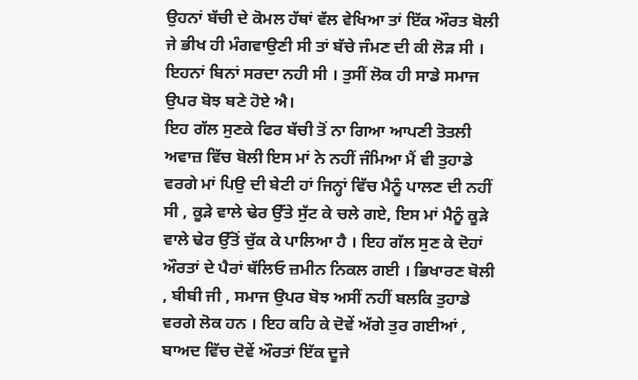ਉਹਨਾਂ ਬੱਚੀ ਦੇ ਕੋਮਲ ਹੱਥਾਂ ਵੱਲ ਵੇਖਿਆ ਤਾਂ ਇੱਕ ਔਰਤ ਬੋਲੀ ਜੇ ਭੀਖ ਹੀ ਮੰਗਵਾਉਣੀ ਸੀ ਤਾਂ ਬੱਚੇ ਜੰਮਣ ਦੀ ਕੀ ਲੋਡ਼ ਸੀ । ਇਹਨਾਂ ਬਿਨਾਂ ਸਰਦਾ ਨਹੀ ਸੀ । ਤੁਸੀਂ ਲੋਕ ਹੀ ਸਾਡੇ ਸਮਾਜ ਉਪਰ ਬੋਝ ਬਣੇ ਹੋਏ ਐ।
ਇਹ ਗੱਲ ਸੁਣਕੇ ਫਿਰ ਬੱਚੀ ਤੋਂ ਨਾ ਗਿਆ ਆਪਣੀ ਤੋਤਲੀ ਅਵਾਜ਼ ਵਿੱਚ ਬੋਲੀ ਇਸ ਮਾਂ ਨੇ ਨਹੀਂ ਜੰਮਿਆ ਮੈਂ ਵੀ ਤੁਹਾਡੇ ਵਰਗੇ ਮਾਂ ਪਿਉ ਦੀ ਬੇਟੀ ਹਾਂ ਜਿਨ੍ਹਾਂ ਵਿੱਚ ਮੈਨੂੰ ਪਾਲਣ ਦੀ ਨਹੀਂ ਸੀ , ਕੂੜੇ ਵਾਲੇ ਢੇਰ ਉੱਤੇ ਸੁੱਟ ਕੇ ਚਲੇ ਗਏ, ਇਸ ਮਾਂ ਮੈਨੂੰ ਕੂੜੇ ਵਾਲੇ ਢੇਰ ਉੱਤੋਂ ਚੁੱਕ ਕੇ ਪਾਲਿਆ ਹੈ । ਇਹ ਗੱਲ ਸੁਣ ਕੇ ਦੋਹਾਂ ਔਰਤਾਂ ਦੇ ਪੈਰਾਂ ਥੱਲਿਓ ਜ਼ਮੀਨ ਨਿਕਲ ਗਈ । ਭਿਖਾਰਣ ਬੋਲੀ , ਬੀਬੀ ਜੀ , ਸਮਾਜ ਉਪਰ ਬੋਝ ਅਸੀਂ ਨਹੀਂ ਬਲਕਿ ਤੁਹਾਡੇ ਵਰਗੇ ਲੋਕ ਹਨ । ਇਹ ਕਹਿ ਕੇ ਦੋਵੇਂ ਅੱਗੇ ਤੁਰ ਗਈਆਂ , ਬਾਅਦ ਵਿੱਚ ਦੋਵੇਂ ਔਰਤਾਂ ਇੱਕ ਦੂਜੇ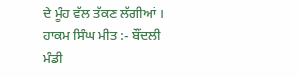ਦੇ ਮੂੰਹ ਵੱਲ ਤੱਕਣ ਲੱਗੀਆਂ ।
ਹਾਕਮ ਸਿੰਘ ਮੀਤ :- ਬੌਂਦਲੀ
ਮੰਡੀ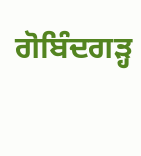ਗੋਬਿੰਦਗਡ਼੍ਹ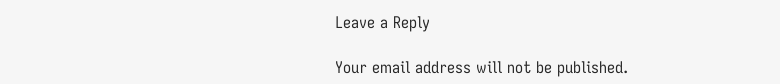Leave a Reply

Your email address will not be published.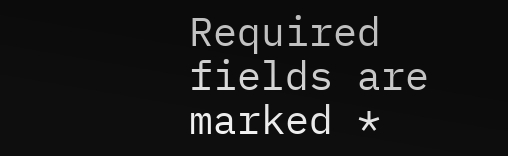Required fields are marked *